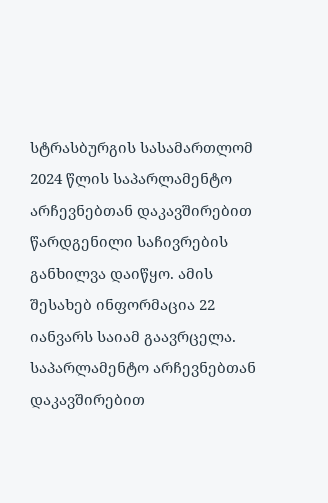სტრასბურგის სასამართლომ 2024 წლის საპარლამენტო არჩევნებთან დაკავშირებით წარდგენილი საჩივრების განხილვა დაიწყო. ამის შესახებ ინფორმაცია 22 იანვარს საიამ გაავრცელა.
საპარლამენტო არჩევნებთან დაკავშირებით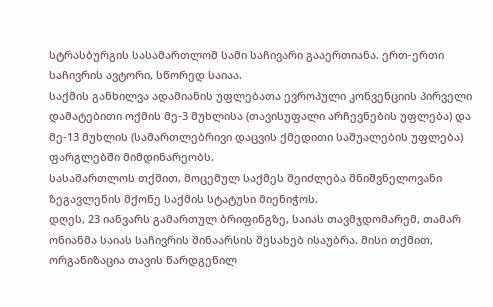სტრასბურგის სასამართლომ სამი საჩივარი გააერთიანა. ერთ-ერთი საჩივრის ავტორი, სწორედ საიაა.
საქმის განხილვა ადამიანის უფლებათა ევროპული კონვენციის პირველი დამატებითი ოქმის მე-3 მუხლისა (თავისუფალი არჩევნების უფლება) და მე-13 მუხლის (სამართლებრივი დაცვის ქმედითი საშუალების უფლება) ფარგლებში მიმდინარეობს.
სასამართლოს თქმით, მოცემულ საქმეს შეიძლება მნიშვნელოვანი ზეგავლენის მქონე საქმის სტატუსი მიენიჭოს.
დღეს, 23 იანვარს გამართულ ბრიფინგზე, საიას თავმჯდომარემ, თამარ ონიანმა საიას საჩივრის შინაარსის შესახებ ისაუბრა. მისი თქმით, ორგანიზაცია თავის წარდგენილ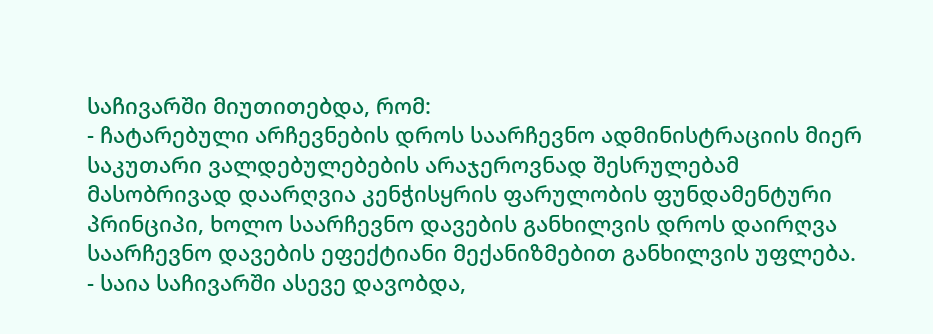საჩივარში მიუთითებდა, რომ:
- ჩატარებული არჩევნების დროს საარჩევნო ადმინისტრაციის მიერ საკუთარი ვალდებულებების არაჯეროვნად შესრულებამ მასობრივად დაარღვია კენჭისყრის ფარულობის ფუნდამენტური პრინციპი, ხოლო საარჩევნო დავების განხილვის დროს დაირღვა საარჩევნო დავების ეფექტიანი მექანიზმებით განხილვის უფლება.
- საია საჩივარში ასევე დავობდა,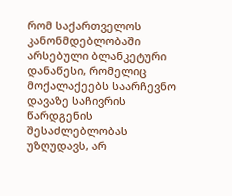რომ საქართველოს კანონმდებლობაში არსებული ბლანკეტური დანაწესი, რომელიც მოქალაქეებს საარჩევნო დავაზე საჩივრის წარდგენის შესაძლებლობას უზღუდავს, არ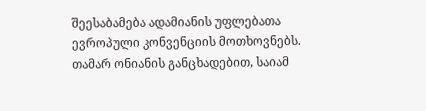შეესაბამება ადამიანის უფლებათა ევროპული კონვენციის მოთხოვნებს.
თამარ ონიანის განცხადებით, საიამ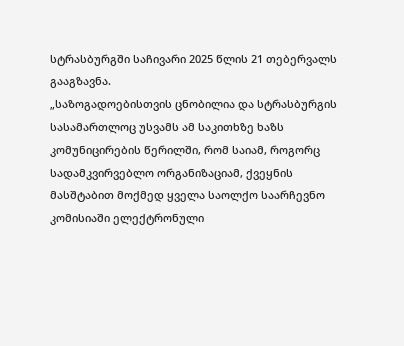სტრასბურგში საჩივარი 2025 წლის 21 თებერვალს გააგზავნა.
„საზოგადოებისთვის ცნობილია და სტრასბურგის სასამართლოც უსვამს ამ საკითხზე ხაზს კომუნიცირების წერილში, რომ საიამ, როგორც სადამკვირვებლო ორგანიზაციამ, ქვეყნის მასშტაბით მოქმედ ყველა საოლქო საარჩევნო კომისიაში ელექტრონული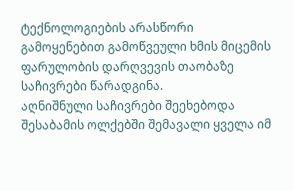ტექნოლოგიების არასწორი გამოყენებით გამოწვეული ხმის მიცემის ფარულობის დარღვევის თაობაზე საჩივრები წარადგინა.
აღნიშნული საჩივრები შეეხებოდა შესაბამის ოლქებში შემავალი ყველა იმ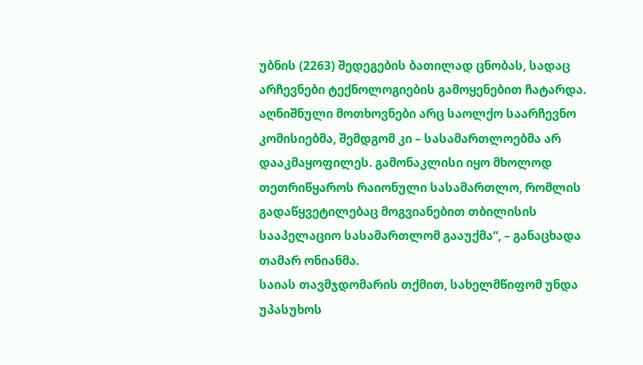უბნის (2263) შედეგების ბათილად ცნობას, სადაც არჩევნები ტექნოლოგიების გამოყენებით ჩატარდა. აღნიშნული მოთხოვნები არც საოლქო საარჩევნო კომისიებმა, შემდგომ კი – სასამართლოებმა არ დააკმაყოფილეს. გამონაკლისი იყო მხოლოდ თეთრიწყაროს რაიონული სასამართლო, რომლის გადაწყვეტილებაც მოგვიანებით თბილისის სააპელაციო სასამართლომ გააუქმა“, – განაცხადა თამარ ონიანმა.
საიას თავმჯდომარის თქმით, სახელმწიფომ უნდა უპასუხოს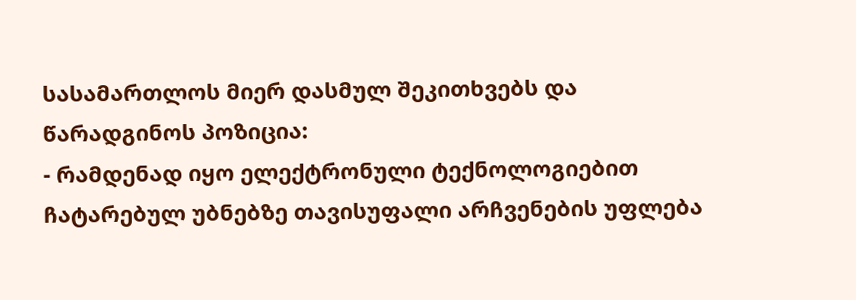სასამართლოს მიერ დასმულ შეკითხვებს და წარადგინოს პოზიცია:
- რამდენად იყო ელექტრონული ტექნოლოგიებით ჩატარებულ უბნებზე თავისუფალი არჩვენების უფლება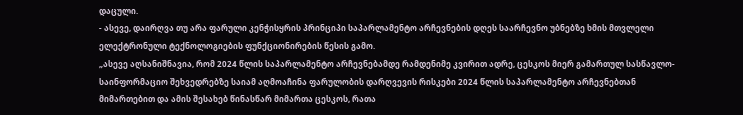დაცული.
- ასევე, დაირღვა თუ არა ფარული კენჭისყრის პრინციპი საპარლამენტო არჩევნების დღეს საარჩევნო უბნებზე ხმის მთვლელი ელექტრონული ტექნოლოგიების ფუნქციონირების წესის გამო.
„ასევე აღსანიშნავია, რომ 2024 წლის საპარლამენტო არჩევნებამდე რამდენიმე კვირით ადრე, ცესკოს მიერ გამართულ სასწავლო-საინფორმაციო შეხვედრებზე საიამ აღმოაჩინა ფარულობის დარღვევის რისკები 2024 წლის საპარლამენტო არჩევნებთან მიმართებით და ამის შესახებ წინასწარ მიმართა ცესკოს, რათა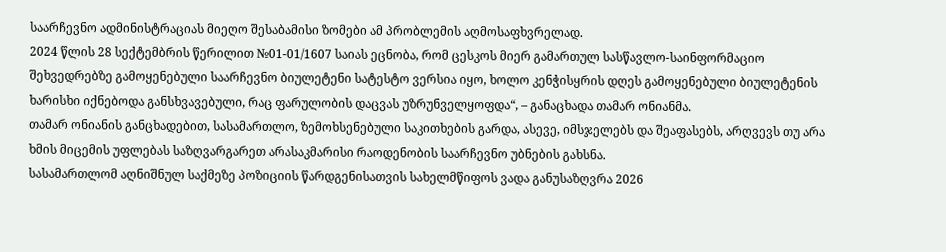საარჩევნო ადმინისტრაციას მიეღო შესაბამისი ზომები ამ პრობლემის აღმოსაფხვრელად.
2024 წლის 28 სექტემბრის წერილით №01-01/1607 საიას ეცნობა, რომ ცესკოს მიერ გამართულ სასწავლო-საინფორმაციო შეხვედრებზე გამოყენებული საარჩევნო ბიულეტენი სატესტო ვერსია იყო, ხოლო კენჭისყრის დღეს გამოყენებული ბიულეტენის ხარისხი იქნებოდა განსხვავებული, რაც ფარულობის დაცვას უზრუნველყოფდა“, – განაცხადა თამარ ონიანმა.
თამარ ონიანის განცხადებით, სასამართლო, ზემოხსენებული საკითხების გარდა, ასევე, იმსჯელებს და შეაფასებს, არღვევს თუ არა ხმის მიცემის უფლებას საზღვარგარეთ არასაკმარისი რაოდენობის საარჩევნო უბნების გახსნა.
სასამართლომ აღნიშნულ საქმეზე პოზიციის წარდგენისათვის სახელმწიფოს ვადა განუსაზღვრა 2026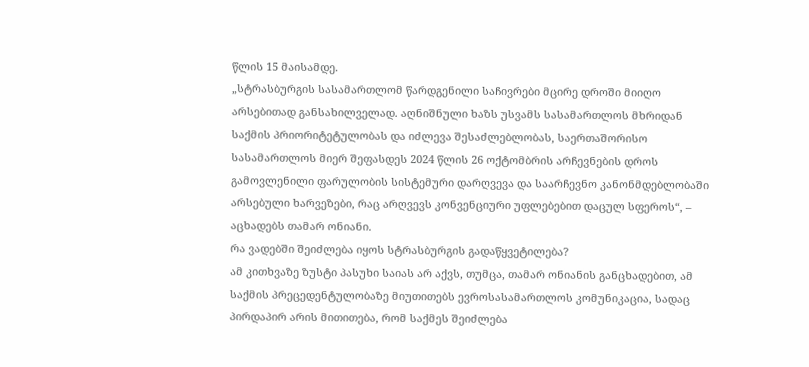წლის 15 მაისამდე.
„სტრასბურგის სასამართლომ წარდგენილი საჩივრები მცირე დროში მიიღო არსებითად განსახილველად. აღნიშნული ხაზს უსვამს სასამართლოს მხრიდან საქმის პრიორიტეტულობას და იძლევა შესაძლებლობას, საერთაშორისო სასამართლოს მიერ შეფასდეს 2024 წლის 26 ოქტომბრის არჩევნების დროს გამოვლენილი ფარულობის სისტემური დარღვევა და საარჩევნო კანონმდებლობაში არსებული ხარვეზები, რაც არღვევს კონვენციური უფლებებით დაცულ სფეროს“, – აცხადებს თამარ ონიანი.
რა ვადებში შეიძლება იყოს სტრასბურგის გადაწყვეტილება?
ამ კითხვაზე ზუსტი პასუხი საიას არ აქვს, თუმცა, თამარ ონიანის განცხადებით, ამ საქმის პრეცედენტულობაზე მიუთითებს ევროსასამართლოს კომუნიკაცია, სადაც პირდაპირ არის მითითება, რომ საქმეს შეიძლება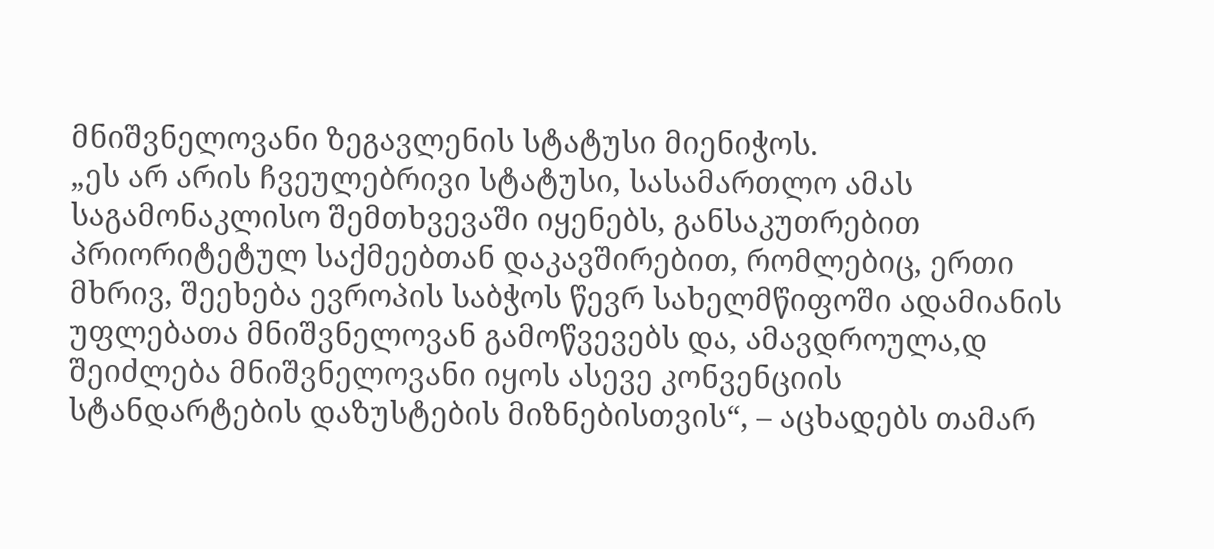მნიშვნელოვანი ზეგავლენის სტატუსი მიენიჭოს.
„ეს არ არის ჩვეულებრივი სტატუსი, სასამართლო ამას საგამონაკლისო შემთხვევაში იყენებს, განსაკუთრებით პრიორიტეტულ საქმეებთან დაკავშირებით, რომლებიც, ერთი მხრივ, შეეხება ევროპის საბჭოს წევრ სახელმწიფოში ადამიანის უფლებათა მნიშვნელოვან გამოწვევებს და, ამავდროულა,დ შეიძლება მნიშვნელოვანი იყოს ასევე კონვენციის სტანდარტების დაზუსტების მიზნებისთვის“, – აცხადებს თამარ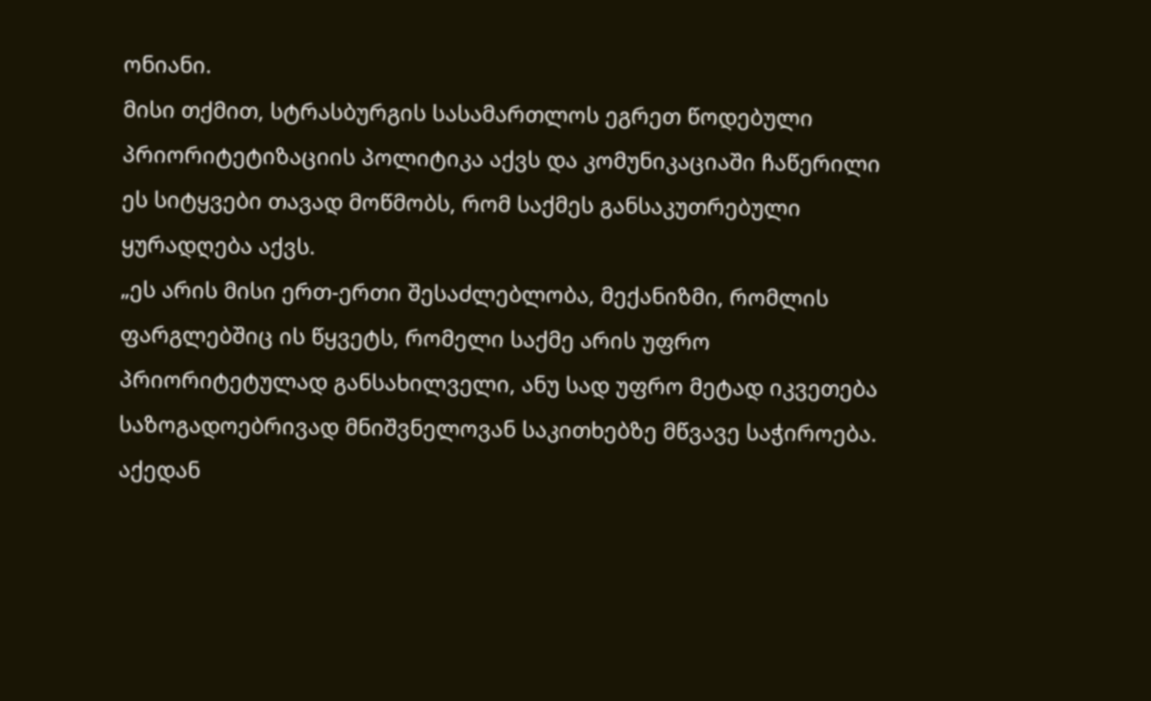ონიანი.
მისი თქმით, სტრასბურგის სასამართლოს ეგრეთ წოდებული პრიორიტეტიზაციის პოლიტიკა აქვს და კომუნიკაციაში ჩაწერილი ეს სიტყვები თავად მოწმობს, რომ საქმეს განსაკუთრებული ყურადღება აქვს.
„ეს არის მისი ერთ-ერთი შესაძლებლობა, მექანიზმი, რომლის ფარგლებშიც ის წყვეტს, რომელი საქმე არის უფრო პრიორიტეტულად განსახილველი, ანუ სად უფრო მეტად იკვეთება საზოგადოებრივად მნიშვნელოვან საკითხებზე მწვავე საჭიროება. აქედან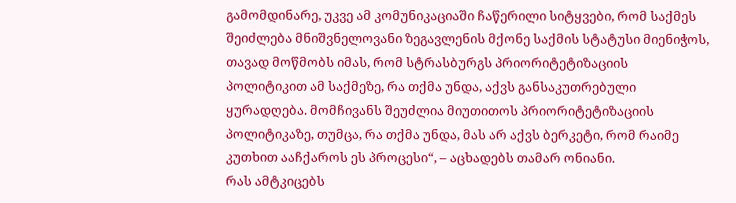გამომდინარე, უკვე ამ კომუნიკაციაში ჩაწერილი სიტყვები, რომ საქმეს შეიძლება მნიშვნელოვანი ზეგავლენის მქონე საქმის სტატუსი მიენიჭოს, თავად მოწმობს იმას, რომ სტრასბურგს პრიორიტეტიზაციის პოლიტიკით ამ საქმეზე, რა თქმა უნდა, აქვს განსაკუთრებული ყურადღება. მომჩივანს შეუძლია მიუთითოს პრიორიტეტიზაციის პოლიტიკაზე, თუმცა, რა თქმა უნდა, მას არ აქვს ბერკეტი, რომ რაიმე კუთხით ააჩქაროს ეს პროცესი“, – აცხადებს თამარ ონიანი.
რას ამტკიცებს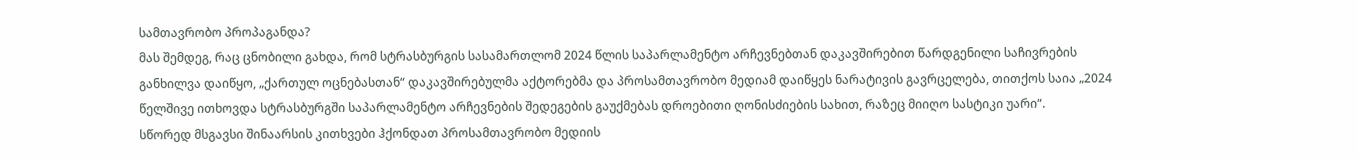სამთავრობო პროპაგანდა?
მას შემდეგ, რაც ცნობილი გახდა, რომ სტრასბურგის სასამართლომ 2024 წლის საპარლამენტო არჩევნებთან დაკავშირებით წარდგენილი საჩივრების განხილვა დაიწყო, „ქართულ ოცნებასთან“ დაკავშირებულმა აქტორებმა და პროსამთავრობო მედიამ დაიწყეს ნარატივის გავრცელება, თითქოს საია „2024 წელშივე ითხოვდა სტრასბურგში საპარლამენტო არჩევნების შედეგების გაუქმებას დროებითი ღონისძიების სახით, რაზეც მიიღო სასტიკი უარი“.
სწორედ მსგავსი შინაარსის კითხვები ჰქონდათ პროსამთავრობო მედიის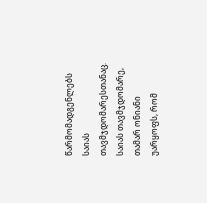წარმომადგენლებს საიას თავმჯდომარესთანაც.
საიას თავმჯდომარე, თამარ ონიანი უარყოფს, რომ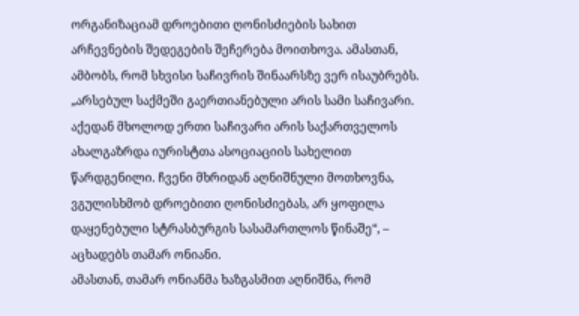ორგანიზაციამ დროებითი ღონისძიების სახით არჩევნების შედეგების შეჩერება მოითხოვა. ამასთან, ამბობს, რომ სხვისი საჩივრის შინაარსზე ვერ ისაუბრებს.
„არსებულ საქმეში გაერთიანებული არის სამი საჩივარი. აქედან მხოლოდ ერთი საჩივარი არის საქართველოს ახალგაზრდა იურისტთა ასოციაციის სახელით წარდგენილი. ჩვენი მხრიდან აღნიშნული მოთხოვნა, ვგულისხმობ დროებითი ღონისძიებას, არ ყოფილა დაყენებული სტრასბურგის სასამართლოს წინაშე“, – აცხადებს თამარ ონიანი.
ამასთან, თამარ ონიანმა ხაზგასმით აღნიშნა, რომ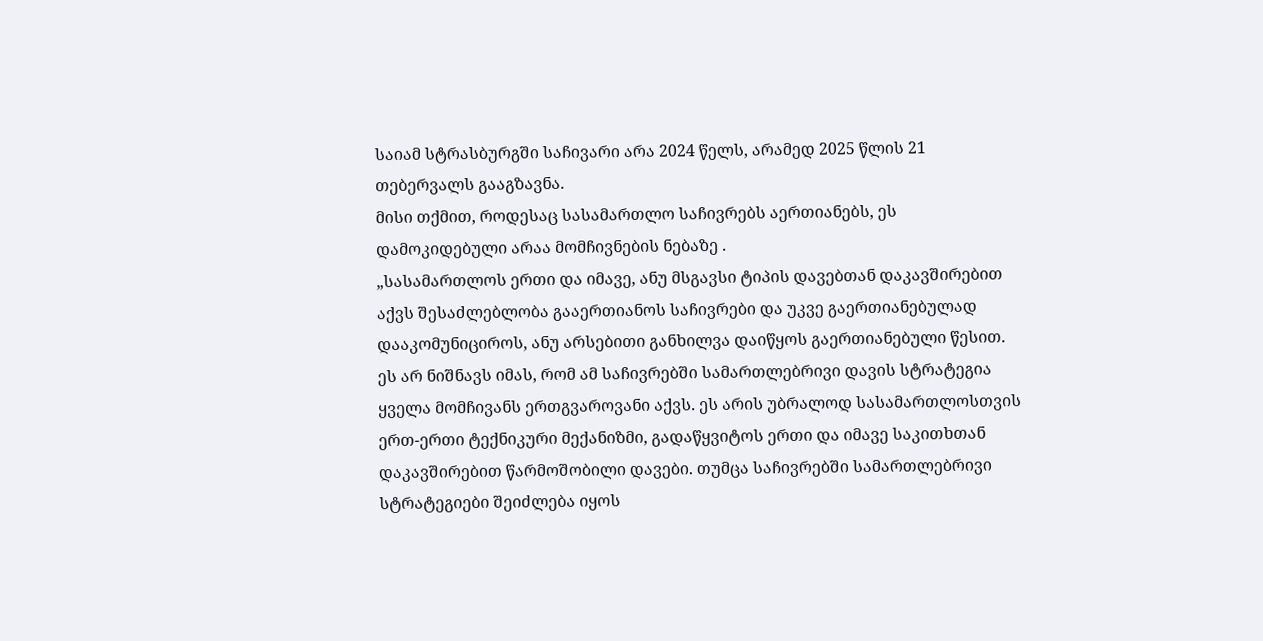საიამ სტრასბურგში საჩივარი არა 2024 წელს, არამედ 2025 წლის 21 თებერვალს გააგზავნა.
მისი თქმით, როდესაც სასამართლო საჩივრებს აერთიანებს, ეს დამოკიდებული არაა მომჩივნების ნებაზე .
„სასამართლოს ერთი და იმავე, ანუ მსგავსი ტიპის დავებთან დაკავშირებით აქვს შესაძლებლობა გააერთიანოს საჩივრები და უკვე გაერთიანებულად დააკომუნიციროს, ანუ არსებითი განხილვა დაიწყოს გაერთიანებული წესით. ეს არ ნიშნავს იმას, რომ ამ საჩივრებში სამართლებრივი დავის სტრატეგია ყველა მომჩივანს ერთგვაროვანი აქვს. ეს არის უბრალოდ სასამართლოსთვის ერთ-ერთი ტექნიკური მექანიზმი, გადაწყვიტოს ერთი და იმავე საკითხთან დაკავშირებით წარმოშობილი დავები. თუმცა საჩივრებში სამართლებრივი სტრატეგიები შეიძლება იყოს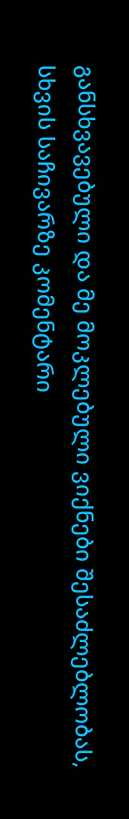განსხვავებული და მე მოკლებული ვიქნები შესაძლებლობას, სხვის საჩივარზე კომენტარი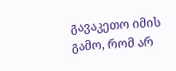გავაკეთო იმის გამო, რომ არ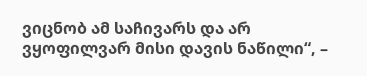ვიცნობ ამ საჩივარს და არ ვყოფილვარ მისი დავის ნაწილი“, –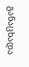განაცხადა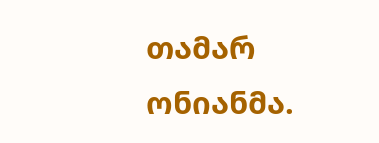თამარ ონიანმა.